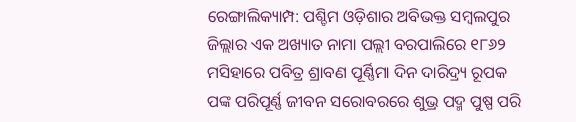ରେଙ୍ଗାଲିକ୍ୟାମ୍ପ: ପଶ୍ଚିମ ଓଡ଼ିଶାର ଅବିଭକ୍ତ ସମ୍ବଲପୁର ଜିଲ୍ଲାର ଏକ ଅଖ୍ୟାତ ନାମା ପଲ୍ଲୀ ବରପାଲିରେ ୧୮୬୨ ମସିହାରେ ପବିତ୍ର ଶ୍ରାବଣ ପୂର୍ଣ୍ଣିମା ଦିନ ଦାରିଦ୍ର୍ୟ ରୂପକ ପଙ୍କ ପରିପୂର୍ଣ୍ଣ ଜୀବନ ସରୋବରରେ ଶୁଭ୍ର ପଦ୍ମ ପୁଷ୍ପ ପରି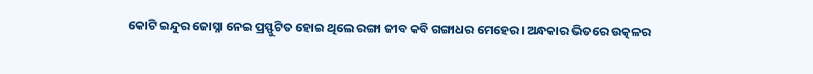କୋଟି ଇନ୍ଦୁର ଜୋସ୍ନା ନେଇ ପ୍ରସ୍ଫୁଟିତ ହୋଇ ଥିଲେ ରଙ୍ଗା ଜୀବ କବି ଗଙ୍ଗାଧର ମେହେର। ଅନ୍ଧକାର ଭିତରେ ଉତ୍କଳର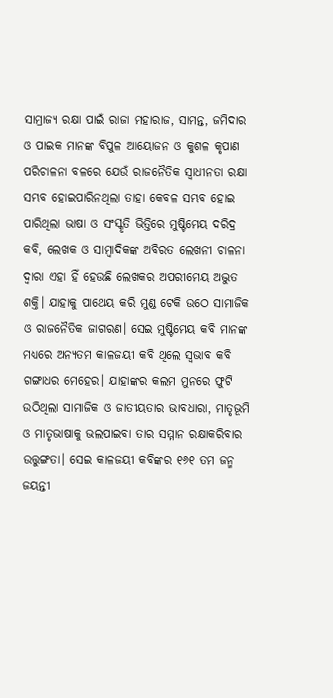ସାମ୍ରାଜ୍ୟ ରକ୍ଷା ପାଇଁ ରାଜା ମହାରାଜ, ସାମନ୍ତ, ଜମିଦାର ଓ ପାଇକ ମାନଙ୍କ ବିପୁଳ ଆୟୋଜନ ଓ କୁଶଳ କୃପାଣ ପରିଚାଳନା ବଳରେ ଯେଉଁ ରାଜନୈତିକ ସ୍ଵାଧୀନତା ରକ୍ଷା ସମ୍ଭବ ହୋଇପାରିନଥିଲା ତାହା କେବଳ ସମ୍ଭବ ହୋଇ ପାରିଥିଲା ଭାଷା ଓ ସଂସ୍କୃତି ଭିତ୍ତିରେ ମୁଷ୍ଟିମେୟ ଦରିଦ୍ର କବି, ଲେଖକ ଓ ସାମ୍ବାଦିକଙ୍କ ଅବିରତ ଲେଖନୀ ଚାଳନା ଦ୍ଵାରା ଏହା ହିଁ ହେଉଛି ଲେଖକର ଅପରୀମେୟ ଅଦ୍ଭୁତ ଶକ୍ତି। ଯାହାକୁ ପାଥେୟ କରି ମୁଣ୍ଡ ଟେକି ଉଠେ ସାମାଜିକ ଓ ରାଜନୈତିକ ଜାଗରଣ। ସେଇ ମୁଷ୍ଟିମେୟ କବି ମାନଙ୍କ ମଧ୍ୟରେ ଅନ୍ୟତମ କାଳଜୟୀ କବି ଥିଲେ ସ୍ଵଭାବ କବି ଗଙ୍ଗାଧର ମେହେର। ଯାହାଙ୍କର କଲମ ମୁନରେ ଫୁଟି ଉଠିଥିଲା ସାମାଜିକ ଓ ଜାତୀୟତାର ଭାବଧାରା, ମାତୃଭୂମି ଓ ମାତୃଭାଷାକୁ ଭଲପାଇବା ତାର ସମ୍ମାନ ରକ୍ଷାକରିବାର ଉତ୍ତୁଙ୍ଗତା। ସେଇ କାଳଜୟୀ କବିଙ୍କର ୧୬୧ ତମ ଜନ୍ମ ଜୟନ୍ତୀ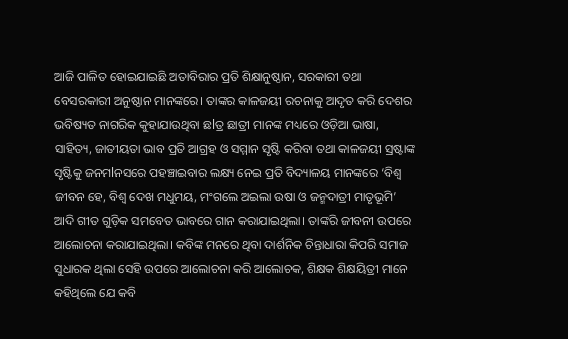ଆଜି ପାଳିତ ହୋଇଯାଇଛି ଅତାବିରାର ପ୍ରତି ଶିକ୍ଷାନୁଷ୍ଠାନ, ସରକାରୀ ତଥା ବେସରକାରୀ ଅନୁଷ୍ଠାନ ମାନଙ୍କରେ। ତାଙ୍କର କାଳଜୟୀ ରଚନାକୁ ଆଦୃତ କରି ଦେଶର ଭବିଷ୍ୟତ ନାଗରିକ କୁହାଯାଉଥିବା ଛlତ୍ର ଛାତ୍ରୀ ମାନଙ୍କ ମଧ୍ୟରେ ଓଡ଼ିଆ ଭାଷା, ସାହିତ୍ୟ, ଜାତୀୟତା ଭାବ ପ୍ରତି ଆଗ୍ରହ ଓ ସମ୍ମାନ ସୃଷ୍ଟି କରିବା ତଥା କାଳଜୟୀ ସ୍ରଷ୍ଟାଙ୍କ ସୃଷ୍ଟିକୁ ଜନମlନସରେ ପହଞ୍ଚାଇବାର ଲକ୍ଷ୍ୟ ନେଇ ପ୍ରତି ବିଦ୍ୟାଳୟ ମାନଙ୍କରେ ‘ବିଶ୍ଵ ଜୀବନ ହେ, ବିଶ୍ଵ ଦେଖ ମଧୁମୟ, ମଂଗଲେ ଅଇଲା ଉଷା ଓ ଜନ୍ମଦାତ୍ରୀ ମାତୃଭୂମି’ ଆଦି ଗୀତ ଗୁଡ଼ିକ ସମବେତ ଭାବରେ ଗାନ କରାଯାଇଥିଲା। ତାଙ୍କରି ଜୀବନୀ ଉପରେ ଆଲୋଚନା କରାଯାଇଥିଲା। କବିଙ୍କ ମନରେ ଥିବା ଦାର୍ଶନିକ ଚିନ୍ତାଧାରା କିପରି ସମାଜ ସୁଧାରକ ଥିଲା ସେହି ଉପରେ ଆଲୋଚନା କରି ଆଲୋଚକ, ଶିକ୍ଷକ ଶିକ୍ଷୟିତ୍ରୀ ମାନେ କହିଥିଲେ ଯେ କବି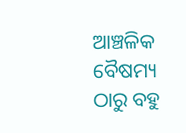ଆଞ୍ଚଳିକ ବୈଷମ୍ୟ ଠାରୁ ବହୁ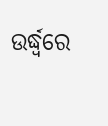ଉର୍ଦ୍ଧ୍ବରେ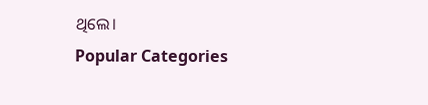ଥିଲେ।
Popular Categories